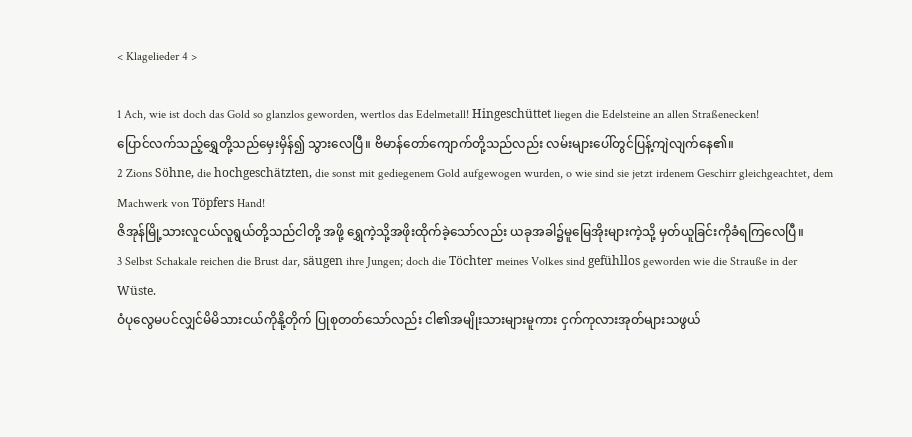< Klagelieder 4 >

1 Ach, wie ist doch das Gold so glanzlos geworden, wertlos das Edelmetall! Hingeschüttet liegen die Edelsteine an allen Straßenecken!
ပြောင်လက်သည့်ရွှေတို့သည်မှေးမှိန်၍ သွားလေပြီ။ ဗိမာန်တော်ကျောက်တို့သည်လည်း လမ်းများပေါ်တွင်ပြန့်ကျဲလျက်နေ၏။
2 Zions Söhne, die hochgeschätzten, die sonst mit gediegenem Gold aufgewogen wurden, o wie sind sie jetzt irdenem Geschirr gleichgeachtet, dem Machwerk von Töpfers Hand!
ဇိအုန်မြို့သားလူငယ်လူရွယ်တို့သည်ငါတို့ အဖို့ ရွှေကဲ့သို့အဖိုးထိုက်ခဲ့သော်လည်း ယခုအခါ၌မူမြေအိုးများကဲ့သို့ မှတ်ယူခြင်းကိုခံရကြလေပြီ။
3 Selbst Schakale reichen die Brust dar, säugen ihre Jungen; doch die Töchter meines Volkes sind gefühllos geworden wie die Strauße in der Wüste.
ဝံပုလွေမပင်လျှင်မိမိသားငယ်ကိုနို့တိုက် ပြုစုတတ်သော်လည်း ငါ၏အမျိုးသားများမူကား ငှက်ကုလားအုတ်များသဖွယ်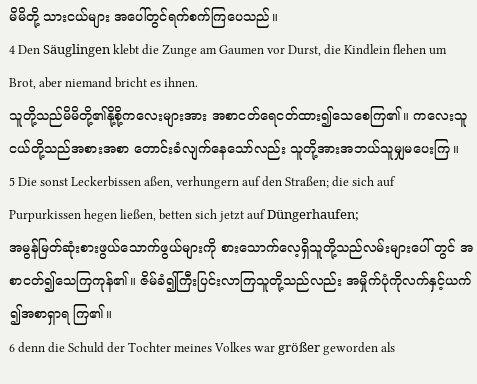မိမိတို့ သားငယ်များ အပေါ်တွင်ရက်စက်ကြပေသည်။
4 Den Säuglingen klebt die Zunge am Gaumen vor Durst, die Kindlein flehen um Brot, aber niemand bricht es ihnen.
သူတို့သည်မိမိတို့၏နို့စို့ကလေးများအား အစာငတ်ရေငတ်ထား၍သေစေကြ၏။ ကလေးသူငယ်တို့သည်အစားအစာ တောင်းခံလျက်နေသော်လည်း သူတို့အားအဘယ်သူမျှမပေးကြ။
5 Die sonst Leckerbissen aßen, verhungern auf den Straßen; die sich auf Purpurkissen hegen ließen, betten sich jetzt auf Düngerhaufen;
အမွန်မြတ်ဆုံးစားဖွယ်သောက်ဖွယ်များကို စားသောက်လေ့ရှိသူတို့သည်လမ်းများပေါ် တွင် အစာငတ်၍သေကြကုန်၏။ ဇိမ်ခံ၍ကြီးပြင်းလာကြသူတို့သည်လည်း အမှိုက်ပုံကိုလက်နှင့်ယက်၍အစာရှာရ ကြ၏။
6 denn die Schuld der Tochter meines Volkes war größer geworden als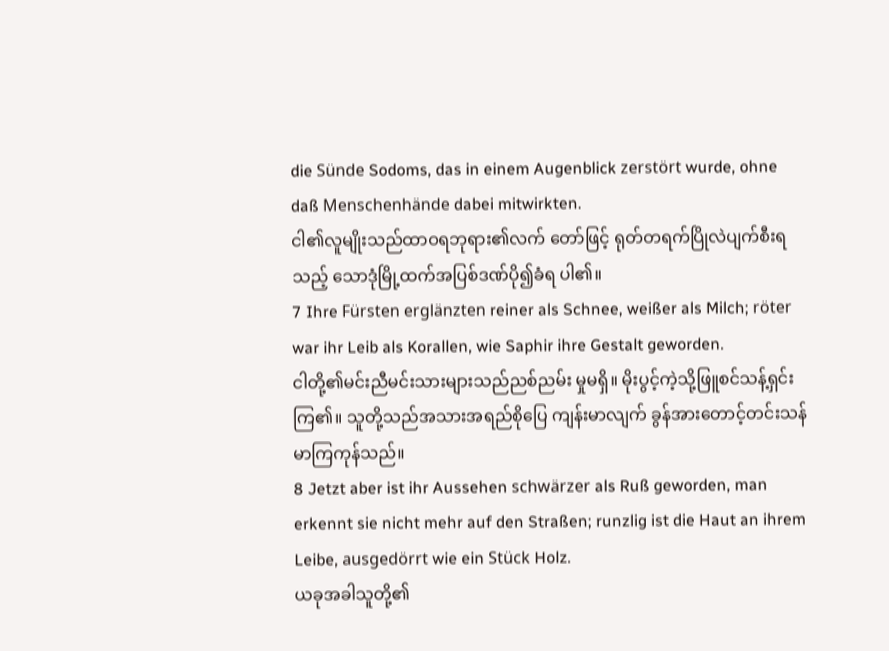die Sünde Sodoms, das in einem Augenblick zerstört wurde, ohne daß Menschenhände dabei mitwirkten.
ငါ၏လူမျိုးသည်ထာဝရဘုရား၏လက် တော်ဖြင့် ရုတ်တရက်ပြိုလဲပျက်စီးရသည့် သောဒုံမြို့ထက်အပြစ်ဒဏ်ပို၍ခံရ ပါ၏။
7 Ihre Fürsten erglänzten reiner als Schnee, weißer als Milch; röter war ihr Leib als Korallen, wie Saphir ihre Gestalt geworden.
ငါတို့၏မင်းညီမင်းသားများသည်ညစ်ညမ်း မှုမရှိ။ မိုးပွင့်ကဲ့သို့ဖြူစင်သန့်ရှင်းကြ၏။ သူတို့သည်အသားအရည်စိုပြေ ကျန်းမာလျက် ခွန်အားတောင့်တင်းသန်မာကြကုန်သည်။
8 Jetzt aber ist ihr Aussehen schwärzer als Ruß geworden, man erkennt sie nicht mehr auf den Straßen; runzlig ist die Haut an ihrem Leibe, ausgedörrt wie ein Stück Holz.
ယခုအခါသူတို့၏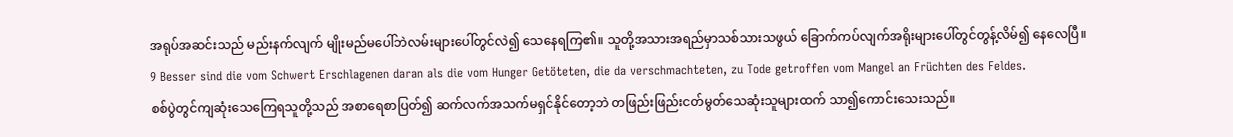အရုပ်အဆင်းသည် မည်းနက်လျက် မျိုးမည်မပေါ်ဘဲလမ်းများပေါ်တွင်လဲ၍ သေနေရကြ၏။ သူတို့အသားအရည်မှာသစ်သားသဖွယ် ခြောက်ကပ်လျက်အရိုးများပေါ်တွင်တွန့်လိမ်၍ နေလေပြီ။
9 Besser sind die vom Schwert Erschlagenen daran als die vom Hunger Getöteten, die da verschmachteten, zu Tode getroffen vom Mangel an Früchten des Feldes.
စစ်ပွဲတွင်ကျဆုံးသေကြေရသူတို့သည် အစာရေစာပြတ်၍ ဆက်လက်အသက်မရှင်နိုင်တော့ဘဲ တဖြည်းဖြည်းငတ်မွတ်သေဆုံးသူများထက် သာ၍ကောင်းသေးသည်။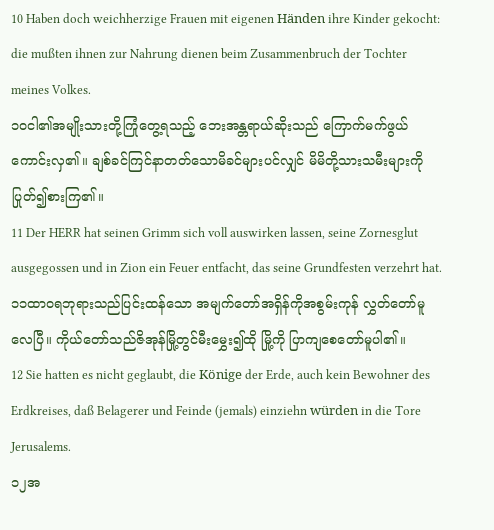10 Haben doch weichherzige Frauen mit eigenen Händen ihre Kinder gekocht: die mußten ihnen zur Nahrung dienen beim Zusammenbruch der Tochter meines Volkes.
၁၀ငါ၏အမျိုးသားတို့ကြုံတွေ့ရသည့် ဘေးအန္တရာယ်ဆိုးသည် ကြောက်မက်ဖွယ်ကောင်းလှ၏။ ချစ်ခင်ကြင်နာတတ်သောမိခင်များပင်လျှင် မိမိတို့သားသမီးများကိုပြုတ်၍စားကြ၏။
11 Der HERR hat seinen Grimm sich voll auswirken lassen, seine Zornesglut ausgegossen und in Zion ein Feuer entfacht, das seine Grundfesten verzehrt hat.
၁၁ထာဝရဘုရားသည်ပြင်းထန်သော အမျက်တော်အရှိန်ကိုအစွမ်းကုန် လွှတ်တော်မူလေပြီ။ ကိုယ်တော်သည်ဇိအုန်မြို့တွင်မီးမွှေး၍ထို မြို့ကို ပြာကျစေတော်မူပါ၏။
12 Sie hatten es nicht geglaubt, die Könige der Erde, auch kein Bewohner des Erdkreises, daß Belagerer und Feinde (jemals) einziehn würden in die Tore Jerusalems.
၁၂အ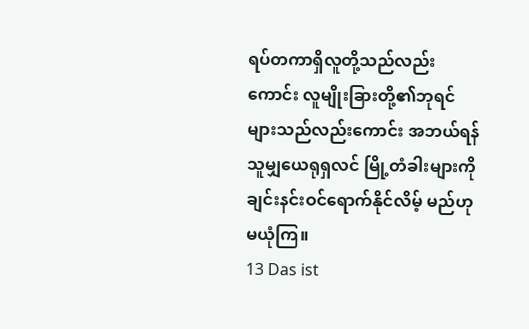ရပ်တကာရှိလူတို့သည်လည်းကောင်း လူမျိုးခြားတို့၏ဘုရင်များသည်လည်းကောင်း အဘယ်ရန်သူမျှယေရုရှလင် မြို့တံခါးများကိုချင်းနင်းဝင်ရောက်နိုင်လိမ့် မည်ဟု မယုံကြ။
13 Das ist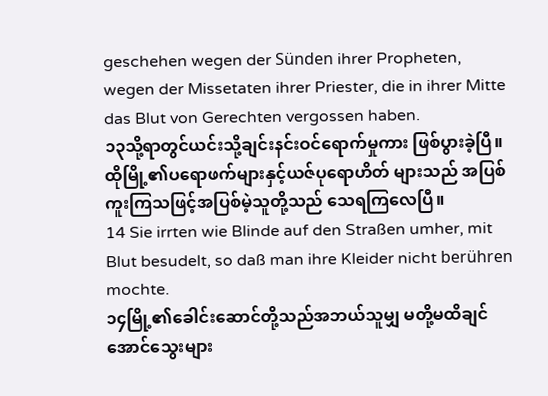geschehen wegen der Sünden ihrer Propheten, wegen der Missetaten ihrer Priester, die in ihrer Mitte das Blut von Gerechten vergossen haben.
၁၃သို့ရာတွင်ယင်းသို့ချင်းနင်းဝင်ရောက်မှုကား ဖြစ်ပွားခဲ့ပြီ။ ထိုမြို့၏ပရောဖက်များနှင့်ယဇ်ပုရောဟိတ် များသည် အပြစ်ကူးကြသဖြင့်အပြစ်မဲ့သူတို့သည် သေရကြလေပြီ။
14 Sie irrten wie Blinde auf den Straßen umher, mit Blut besudelt, so daß man ihre Kleider nicht berühren mochte.
၁၄မြို့၏ခေါင်းဆောင်တို့သည်အဘယ်သူမျှ မတို့မထိချင်အောင်သွေးများ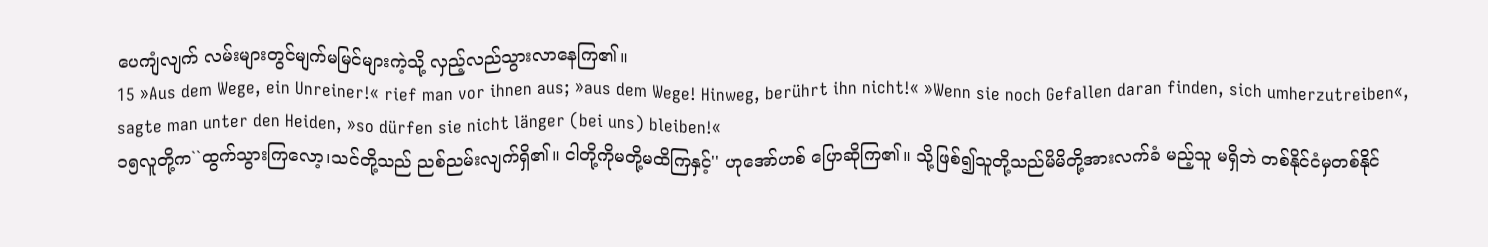ပေကျံလျက် လမ်းများတွင်မျက်မမြင်များကဲ့သို့ လှည့်လည်သွားလာနေကြ၏။
15 »Aus dem Wege, ein Unreiner!« rief man vor ihnen aus; »aus dem Wege! Hinweg, berührt ihn nicht!« »Wenn sie noch Gefallen daran finden, sich umherzutreiben«, sagte man unter den Heiden, »so dürfen sie nicht länger (bei uns) bleiben!«
၁၅လူတို့က``ထွက်သွားကြလော့၊သင်တို့သည် ညစ်ညမ်းလျက်ရှိ၏။ ငါတို့ကိုမတို့မထိကြနှင့်'' ဟုအော်ဟစ် ပြောဆိုကြ၏။ သို့ဖြစ်၍သူတို့သည်မိမိတို့အားလက်ခံ မည့်သူ မရှိဘဲ တစ်နိုင်ငံမှတစ်နိုင်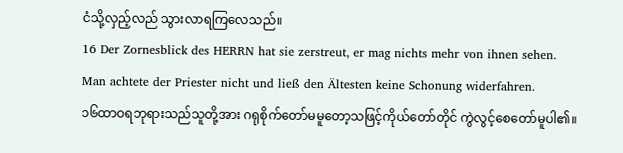ငံသို့လှည့်လည် သွားလာရကြလေသည်။
16 Der Zornesblick des HERRN hat sie zerstreut, er mag nichts mehr von ihnen sehen. Man achtete der Priester nicht und ließ den Ältesten keine Schonung widerfahren.
၁၆ထာဝရဘုရားသည်သူတို့အား ဂရုစိုက်တော်မမူတော့သဖြင့်ကိုယ်တော်တိုင် ကွဲလွင့်စေတော်မူပါ၏။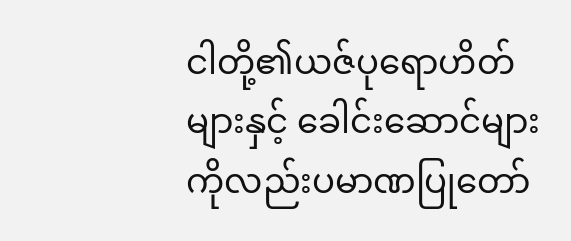ငါတို့၏ယဇ်ပုရောဟိတ်များနှင့် ခေါင်းဆောင်များကိုလည်းပမာဏပြုတော်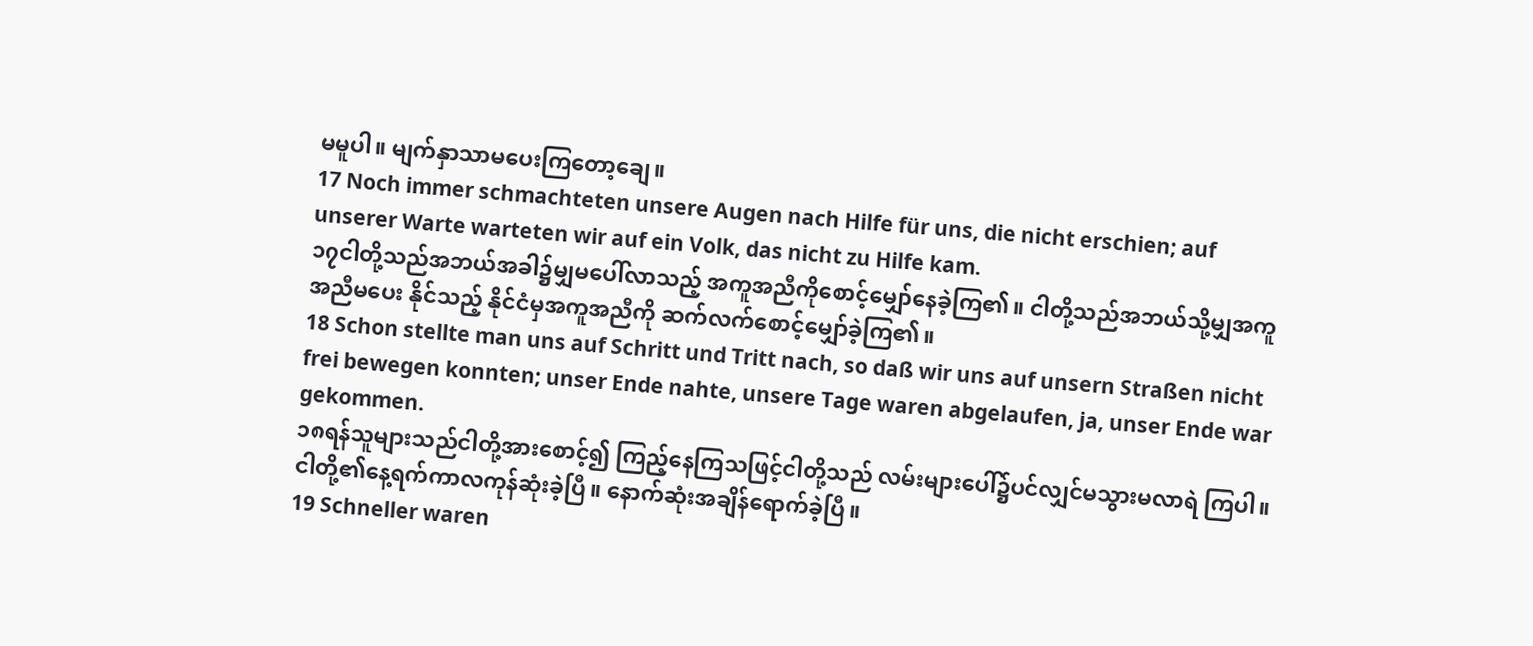မမူပါ။ မျက်နှာသာမပေးကြတော့ချေ။
17 Noch immer schmachteten unsere Augen nach Hilfe für uns, die nicht erschien; auf unserer Warte warteten wir auf ein Volk, das nicht zu Hilfe kam.
၁၇ငါတို့သည်အဘယ်အခါ၌မျှမပေါ်လာသည့် အကူအညီကိုစောင့်မျှော်နေခဲ့ကြ၏။ ငါတို့သည်အဘယ်သို့မျှအကူအညီမပေး နိုင်သည့် နိုင်ငံမှအကူအညီကို ဆက်လက်စောင့်မျှော်ခဲ့ကြ၏။
18 Schon stellte man uns auf Schritt und Tritt nach, so daß wir uns auf unsern Straßen nicht frei bewegen konnten; unser Ende nahte, unsere Tage waren abgelaufen, ja, unser Ende war gekommen.
၁၈ရန်သူများသည်ငါတို့အားစောင့်၍ ကြည့်နေကြသဖြင့်ငါတို့သည် လမ်းများပေါ်၌ပင်လျှင်မသွားမလာရဲ ကြပါ။ ငါတို့၏နေ့ရက်ကာလကုန်ဆုံးခဲ့ပြီ။ နောက်ဆုံးအချိန်ရောက်ခဲ့ပြီ။
19 Schneller waren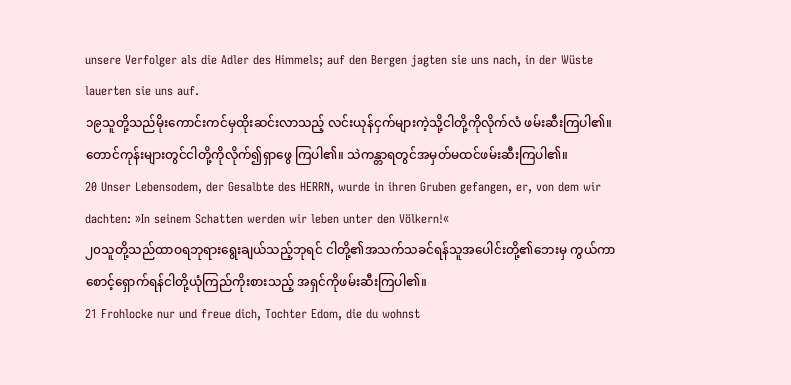unsere Verfolger als die Adler des Himmels; auf den Bergen jagten sie uns nach, in der Wüste lauerten sie uns auf.
၁၉သူတို့သည်မိုးကောင်းကင်မှထိုးဆင်းလာသည့် လင်းယုန်ငှက်များကဲ့သို့ငါတို့ကိုလိုက်လံ ဖမ်းဆီးကြပါ၏။ တောင်ကုန်းများတွင်ငါတို့ကိုလိုက်၍ရှာဖွေ ကြပါ၏။ သဲကန္တာရတွင်အမှတ်မထင်ဖမ်းဆီးကြပါ၏။
20 Unser Lebensodem, der Gesalbte des HERRN, wurde in ihren Gruben gefangen, er, von dem wir dachten: »In seinem Schatten werden wir leben unter den Völkern!«
၂၀သူတို့သည်ထာဝရဘုရားရွေးချယ်သည့်ဘုရင် ငါတို့၏အသက်သခင်ရန်သူအပေါင်းတို့၏ဘေးမှ ကွယ်ကာစောင့်ရှောက်ရန်ငါတို့ယုံကြည်ကိုးစားသည့် အရှင်ကိုဖမ်းဆီးကြပါ၏။
21 Frohlocke nur und freue dich, Tochter Edom, die du wohnst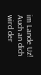im Lande Uz! Auch an dich wird der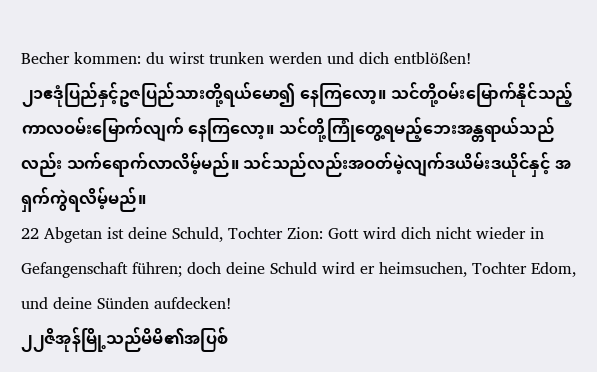Becher kommen: du wirst trunken werden und dich entblößen!
၂၁ဧဒုံပြည်နှင့်ဥဇပြည်သားတို့ရယ်မော၍ နေကြလော့။ သင်တို့ဝမ်းမြောက်နိုင်သည့်ကာလဝမ်းမြောက်လျက် နေကြလော့။ သင်တို့ကြုံတွေ့ရမည့်ဘေးအန္တရာယ်သည်လည်း သက်ရောက်လာလိမ့်မည်။ သင်သည်လည်းအဝတ်မဲ့လျက်ဒယိမ်းဒယိုင်နှင့် အရှက်ကွဲရလိမ့်မည်။
22 Abgetan ist deine Schuld, Tochter Zion: Gott wird dich nicht wieder in Gefangenschaft führen; doch deine Schuld wird er heimsuchen, Tochter Edom, und deine Sünden aufdecken!
၂၂ဇိအုန်မြို့သည်မိမိ၏အပြစ်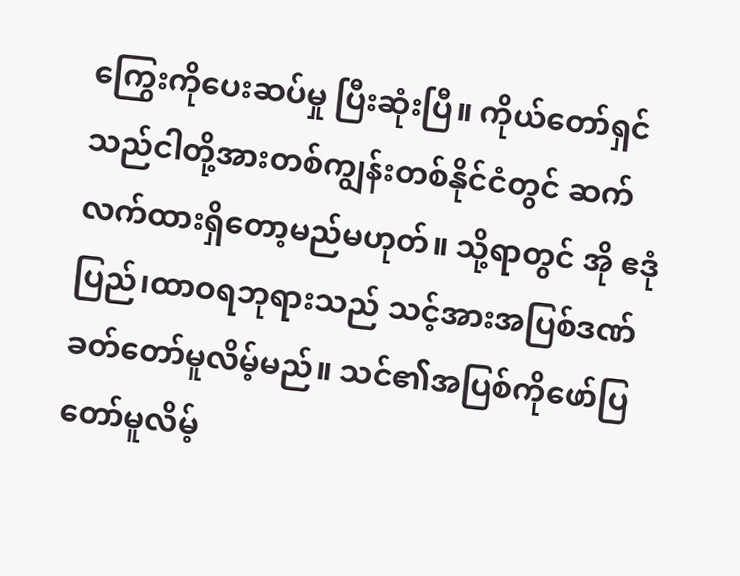ကြွေးကိုပေးဆပ်မှု ပြီးဆုံးပြီ။ ကိုယ်တော်ရှင်သည်ငါတို့အားတစ်ကျွန်းတစ်နိုင်ငံတွင် ဆက်လက်ထားရှိတော့မည်မဟုတ်။ သို့ရာတွင် အို ဧဒုံပြည်၊ထာဝရဘုရားသည် သင့်အားအပြစ်ဒဏ်ခတ်တော်မူလိမ့်မည်။ သင်၏အပြစ်ကိုဖော်ပြတော်မူလိမ့်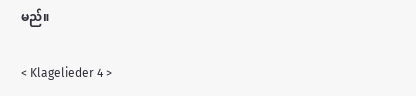မည်။

< Klagelieder 4 >